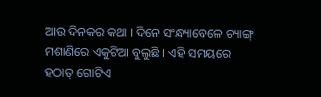ଆଉ ଦିନକର କଥା । ଦିନେ ସଂନ୍ଧ୍ୟାବେଳେ ଚ୍ୟାଙ୍ଗ୍ ମଶାଣିରେ ଏକୁଟିଆ ବୁଲୁଛି । ଏହି ସମୟରେ ହଠାତ୍ ଗୋଟିଏ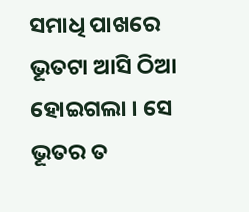ସମାଧି ପାଖରେ ଭୂତଟା ଆସି ଠିଆ ହୋଇଗଲା । ସେ ଭୂତର ତ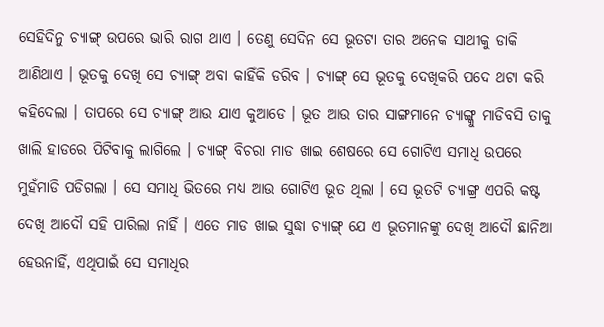ସେହିଦିନୁ ଚ୍ୟାଙ୍ଗ୍ ଉପରେ ଭାରି ରାଗ ଥାଏ । ତେଣୁ ସେଦିନ ସେ ଭୂତଟା ତାର ଅନେକ ସାଥୀକୁ ଡାକି ଆଣିଥାଏ । ଭୂତକୁ ଦେଖି ସେ ଚ୍ୟାଙ୍ଗ୍ ଅବା କାହିଁକି ଡରିବ । ଚ୍ୟାଙ୍ଗ୍ ସେ ଭୂତକୁ ଦେଖିକରି ପଦେ ଥଟା କରି କହିଦେଲା । ତାପରେ ସେ ଚ୍ୟାଙ୍ଗ୍ ଆଉ ଯାଏ କୁଆଡେ । ଭୂତ ଆଉ ତାର ସାଙ୍ଗମାନେ ଚ୍ୟାଙ୍ଗ୍କୁ ମାଡିବସି ତାକୁ ଖାଲି ହାଡରେ ପିଟିବାକୁ ଲାଗିଲେ । ଚ୍ୟାଙ୍ଗ୍ ବିଚରା ମାଡ ଖାଇ ଶେଷରେ ସେ ଗୋଟିଏ ସମାଧି ଉପରେ ମୁହଁମାଡି ପଡିଗଲା । ସେ ସମାଧି ଭିତରେ ମଧ୍ୟ ଆଉ ଗୋଟିଏ ଭୂତ ଥିଲା । ସେ ଭୂତଟି ଚ୍ୟାଙ୍ଗ୍ର ଏପରି କଷ୍ଟ ଦେଖି ଆଦୌ ସହି ପାରିଲା ନାହିଁ । ଏତେ ମାଡ ଖାଇ ସୁଦ୍ଧା ଚ୍ୟାଙ୍ଗ୍ ଯେ ଏ ଭୂତମାନଙ୍କୁ ଦେଖି ଆଦୌ ଛାନିଆ ହେଉନାହିଁ, ଏଥିପାଇଁ ସେ ସମାଧିର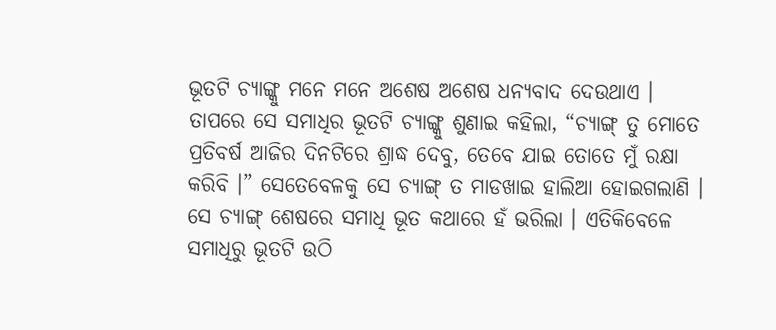ଭୂତଟି ଚ୍ୟାଙ୍ଗ୍କୁ ମନେ ମନେ ଅଶେଷ ଅଶେଷ ଧନ୍ୟବାଦ ଦେଉଥାଏ । ତାପରେ ସେ ସମାଧିର ଭୂତଟି ଚ୍ୟାଙ୍ଗ୍କୁ ଶୁଣାଇ କହିଲା, “ଚ୍ୟାଙ୍ଗ୍ ତୁ ମୋତେ ପ୍ରତିବର୍ଷ ଆଜିର ଦିନଟିରେ ଶ୍ରାଦ୍ଧ ଦେବୁ, ତେବେ ଯାଇ ତୋତେ ମୁଁ ରକ୍ଷା କରିବି ।” ସେତେବେଳକୁ ସେ ଚ୍ୟାଙ୍ଗ୍ ତ ମାଡଖାଇ ହାଲିଆ ହୋଇଗଲାଣି । ସେ ଚ୍ୟାଙ୍ଗ୍ ଶେଷରେ ସମାଧି ଭୂତ କଥାରେ ହଁ ଭରିଲା । ଏତିକିବେଳେ ସମାଧିରୁ ଭୂତଟି ଉଠି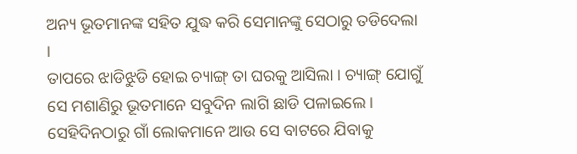ଅନ୍ୟ ଭୂତମାନଙ୍କ ସହିତ ଯୁଦ୍ଧ କରି ସେମାନଙ୍କୁ ସେଠାରୁ ତଡିଦେଲା ।
ତାପରେ ଝାଡିଝୁଡି ହୋଇ ଚ୍ୟାଙ୍ଗ୍ ତା ଘରକୁ ଆସିଲା । ଚ୍ୟାଙ୍ଗ୍ ଯୋଗୁଁ ସେ ମଶାଣିରୁ ଭୂତମାନେ ସବୁଦିନ ଲାଗି ଛାଡି ପଳାଇଲେ । ସେହିଦିନଠାରୁ ଗାଁ ଲୋକମାନେ ଆଉ ସେ ବାଟରେ ଯିବାକୁ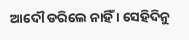ଆଦୌ ଡରିଲେ ନାହିଁ । ସେହିଦିନୁ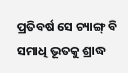ପ୍ରତିବର୍ଷ ସେ ଚ୍ୟାଙ୍ଗ୍ ବି ସମାଧି ଭୂତକୁ ଶ୍ରାଦ୍ଧ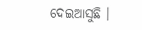ଦେଇଆସୁଛି ।